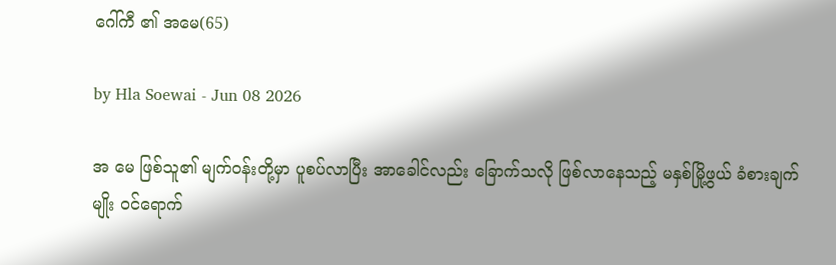ဂေါ်ကီ ၏ အမေ(65)

by Hla Soewai - Jun 08 2026

အ‌ မေ ဖြစ်သူ၏ မျက်ဝန်းတို့မှာ ပူစပ်လာပြီး အာခေါင်လည်း ခြောက်သလို ဖြစ်လာနေသည့် မနှစ်မြို့ဖွယ် ခံစားချက်မျိုး ဝင်ရောက်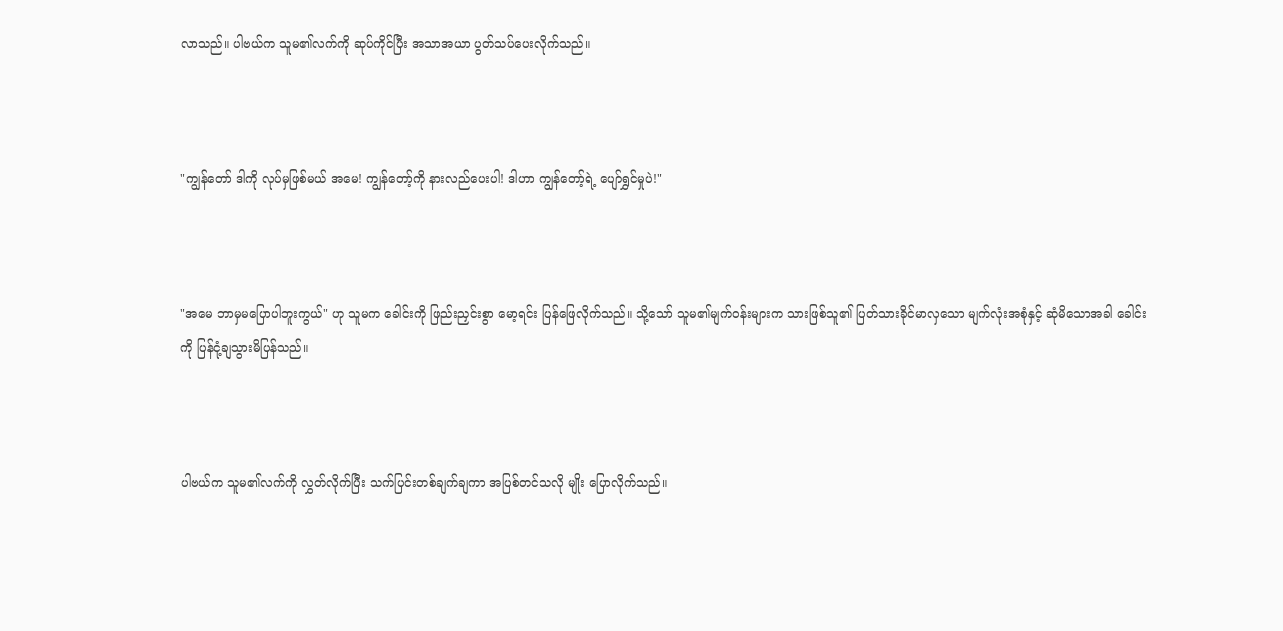လာသည်။ ပါဗယ်က သူမ၏လက်ကို ဆုပ်ကိုင်ပြီး အသာအယာ ပွတ်သပ်ပေးလိုက်သည်။



"ကျွန်တော် ဒါကို လုပ်မှဖြစ်မယ် အမေ! ကျွန်တော့်ကို နားလည်ပေးပါ! ဒါဟာ ကျွန်တော့်ရဲ့ ပျော်ရွှင်မှုပဲ!"



"အမေ ဘာမှမပြောပါဘူးကွယ်" ဟု သူမက ခေါင်းကို ဖြည်းညှင်းစွာ မော့ရင်း ပြန်ဖြေလိုက်သည်။ သို့သော် သူမ၏မျက်ဝန်းများက သားဖြစ်သူ၏ ပြတ်သားခိုင်မာလှသော မျက်လုံးအစုံနှင့် ဆုံမိသောအခါ ခေါင်းကို ပြန်ငုံ့ချသွားမိပြန်သည်။



ပါဗယ်က သူမ၏လက်ကို လွှတ်လိုက်ပြီး သက်ပြင်းတစ်ချက်ချကာ အပြစ်တင်သလို မျိုး ပြောလိုက်သည်။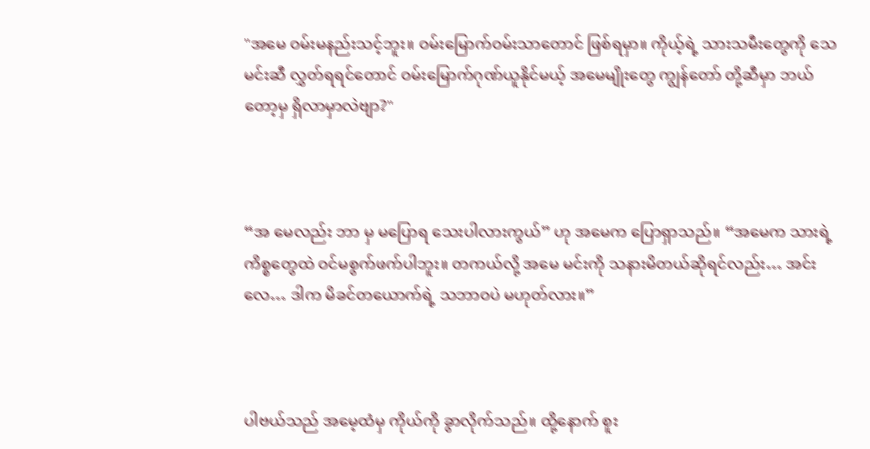"အမေ ဝမ်းမနည်းသင့်ဘူး။ ဝမ်းမြောက်ဝမ်းသာတောင် ဖြစ်ရမှာ။ ကိုယ့်ရဲ့ သားသမီးတွေကို သေမင်းဆီ လွှတ်ရရင်တောင် ဝမ်းမြောက်ဂုဏ်ယူနိုင်မယ့် အမေမျိုးတွေ ကျွန်တော် တို့ဆီမှာ ဘယ်တော့မှ ရှိလာမှာလဲဗျာ?"



“အ‌ မေလည်း ဘာ မှ မပြောရ သေးပါလားကွယ်” ဟု အမေက ပြောရှာသည်။ “အမေက သားရဲ့ ကိစ္စတွေထဲ ဝင်မစွက်ဖက်ပါဘူး။ တကယ်လို့ အမေ မင်းကို သနားမိတယ်ဆိုရင်လည်း… အင်းလေ… ဒါက မိခင်တယောက်ရဲ့ သဘာဝပဲ မဟုတ်လား။”



ပါဗယ်သည် အမေ့ထံမှ ကိုယ်ကို ခွာလိုက်သည်။ ထို့နောက် စူး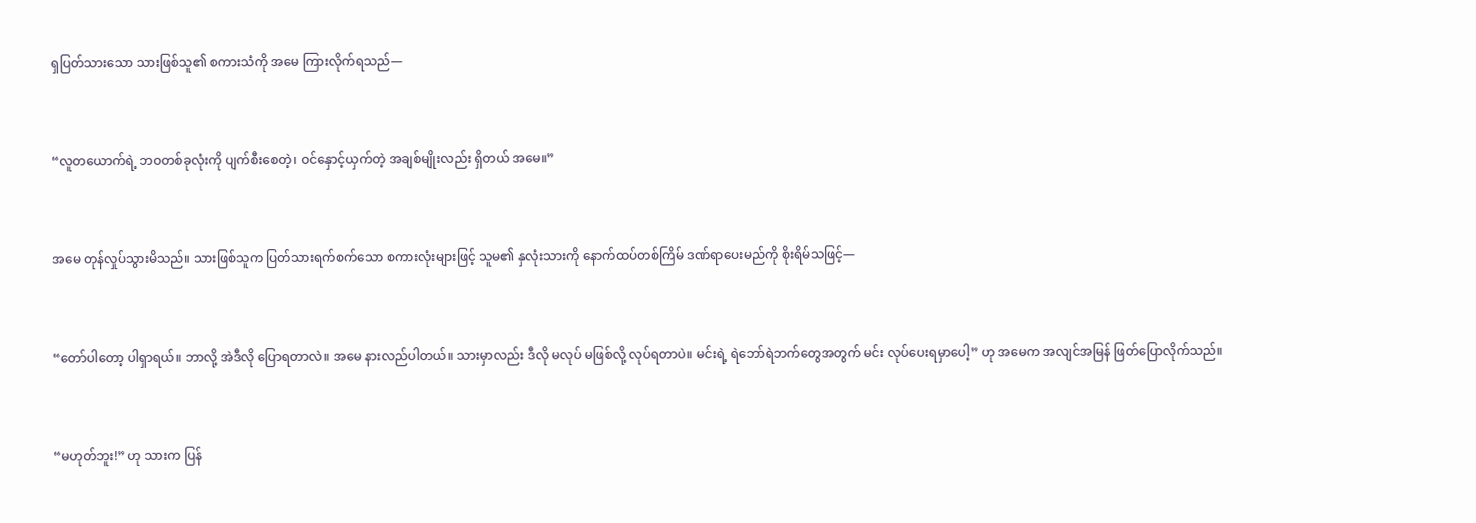ရှပြတ်သားသော သားဖြစ်သူ၏ စကားသံကို အမေ ကြားလိုက်ရသည်—



“လူတယောက်ရဲ့ ဘဝတစ်ခုလုံးကို ပျက်စီးစေတဲ့၊ ဝင်နှောင့်ယှက်တဲ့ အချစ်မျိုးလည်း ရှိတယ် အမေ။”



အမေ တုန်လှုပ်သွားမိသည်။ သားဖြစ်သူက ပြတ်သားရက်စက်သော စကားလုံးများဖြင့် သူမ၏ နှလုံးသားကို နောက်ထပ်တစ်ကြိမ် ဒဏ်ရာပေးမည်ကို စိုးရိမ်သဖြင့်—



“တော်ပါတော့ ပါရှာရယ်။ ဘာလို့ အဲဒီလို ပြောရတာလဲ။ အမေ နားလည်ပါတယ်။ သားမှာလည်း ဒီလို မလုပ် မဖြစ်လို့ လုပ်ရတာပဲ။ မင်းရဲ့ ရဲဘော်ရဲဘက်တွေအတွက် မင်း လုပ်ပေးရမှာပေါ့” ဟု အမေက အလျင်အမြန် ဖြတ်ပြောလိုက်သည်။



“မဟုတ်ဘူး!” ဟု သားက ပြန်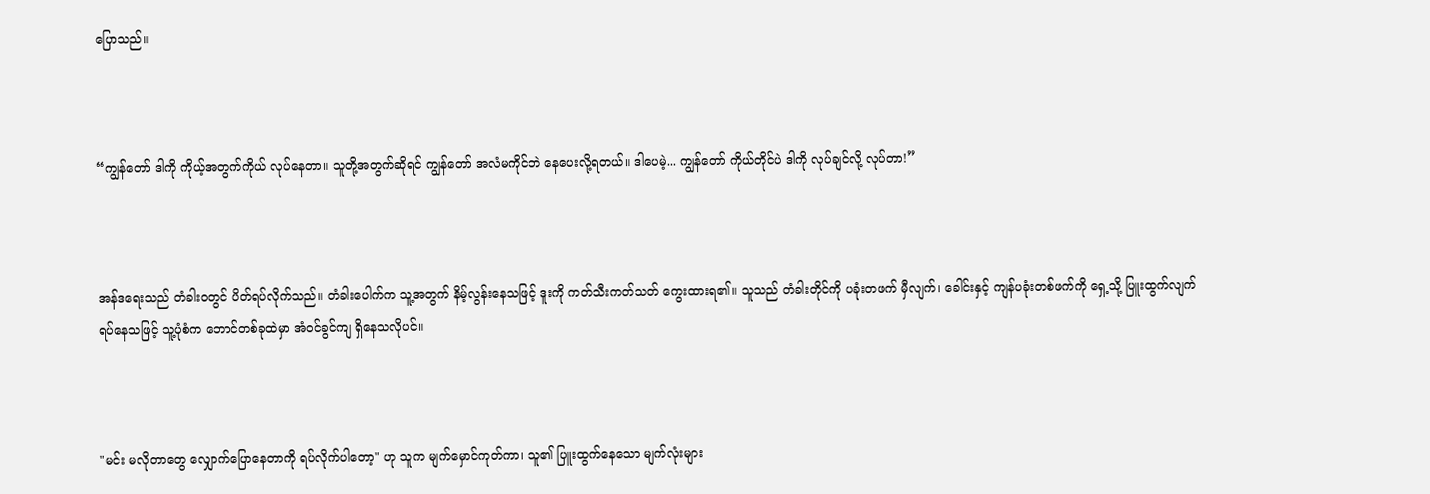ပြောသည်။



“ကျွန်တော် ဒါကို ကိုယ့်အတွက်ကိုယ် လုပ်နေတာ။ သူတို့အတွက်ဆိုရင် ကျွန်တော် အလံမကိုင်ဘဲ နေပေးလို့ရတယ်။ ဒါပေမဲ့... ကျွန်တော် ကိုယ်တိုင်ပဲ ဒါကို လုပ်ချင်လို့ လုပ်တာ!”



အန်ဒရေးသည် တံခါးဝတွင် ပိတ်ရပ်လိုက်သည်။ တံခါးပေါက်က သူ့အတွက် နိမ့်လွန်းနေသဖြင့် ဒူးကို ကတ်သီးကတ်သတ် ကွေးထားရ၏။ သူသည် တံခါးတိုင်ကို ပခုံးတဖက် မှီလျက်၊ ခေါင်းနှင့် ကျန်ပခုံးတစ်ဖက်ကို ရှေ့သို့ ပြူးထွက်လျက် ရပ်နေသဖြင့် သူ့ပုံစံက ဘောင်တစ်ခုထဲမှာ အံဝင်ခွင်ကျ ရှိနေသလိုပင်။



"မင်း မလိုတာတွေ လျှောက်ပြောနေတာကို ရပ်လိုက်ပါတော့" ဟု သူက မျက်မှောင်ကုတ်ကာ၊ သူ၏ ပြူးထွက်နေသော မျက်လုံးများ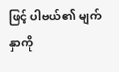ဖြင့် ပါဗယ်၏ မျက်နှာကို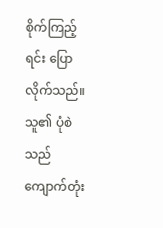စိုက်ကြည့်ရင်း ပြောလိုက်သည်။ သူ၏ ပုံစဲသည် ကျောက်တုံး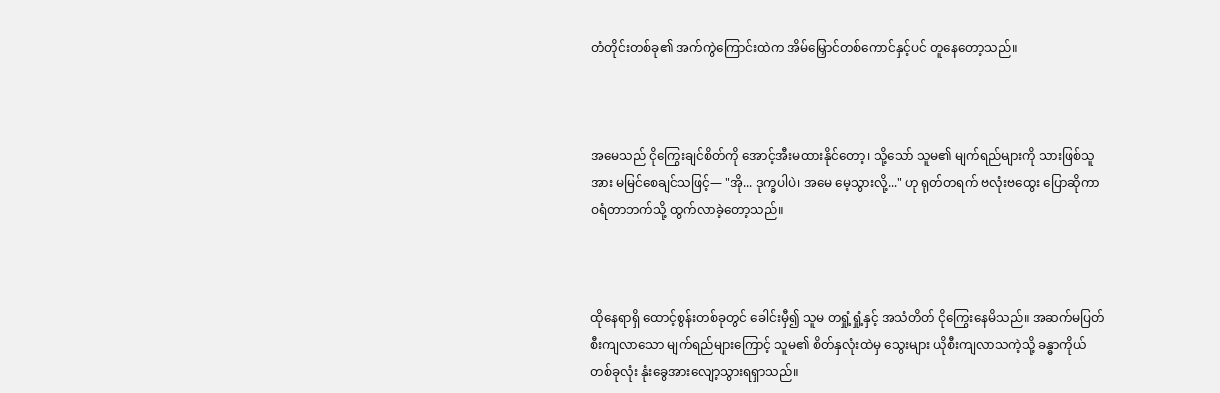တံတိုင်းတစ်ခု၏ အက်ကွဲကြောင်းထဲက အိမ်မြှောင်တစ်ကောင်နှင့်ပင် တူနေတော့သည်။



အမေသည် ငိုကြွေးချင်စိတ်ကို အောင့်အီးမထားနိုင်တော့၊ သို့သော် သူမ၏ မျက်ရည်များကို သားဖြစ်သူအား မမြင်စေချင်သဖြင့်— "အို... ဒုက္ခပါပဲ၊ အမေ မေ့သွားလို့..." ဟု ရုတ်တရက် ဗလုံးဗထွေး ပြောဆိုကာ ဝရံတာဘက်သို့ ထွက်လာခဲ့တော့သည်။



ထိုနေရာရှိ ထောင့်စွန်းတစ်ခုတွင် ခေါင်းမှီ၍ သူမ တရှုံ့ရှုံ့နှင့် အသံတိတ် ငိုကြွေးနေမိသည်။ အဆက်မပြတ် စီးကျလာသော မျက်ရည်များကြောင့် သူမ၏ စိတ်နှလုံးထဲမှ သွေးများ ယိုစီးကျလာသကဲ့သို့ ခန္ဓာကိုယ်တစ်ခုလုံး နုံးခွေအားလျော့သွားရရှာသည်။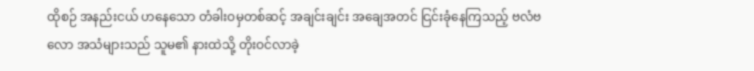ထိုစဉ် အနည်းငယ် ဟနေသော တံခါးဝမှတစ်ဆင့် အချင်းချင်း အချေအတင် ငြင်းခုံနေကြသည့် ဗလံဗလော အသံများသည် သူမ၏ နားထဲသို့ တိုးဝင်လာခဲ့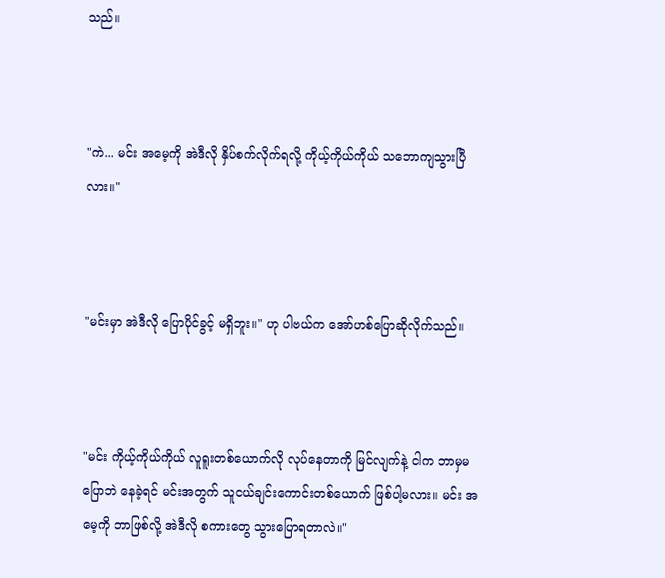သည်။



"ကဲ... မင်း အမေ့ကို အဲဒီလို နှိပ်စက်လိုက်ရလို့ ကိုယ့်ကိုယ်ကိုယ် သဘောကျသွားပြီလား။"



"မင်းမှာ အဲဒီလို ပြောပိုင်ခွင့် မရှိဘူး။" ဟု ပါဗယ်က အော်ဟစ်ပြောဆိုလိုက်သည်။



"မင်း ကိုယ့်ကိုယ်ကိုယ် လူရူးတစ်ယောက်လို လုပ်နေတာကို မြင်လျက်နဲ့ ငါက ဘာမှမပြောဘဲ နေခဲ့ရင် မင်းအတွက် သူငယ်ချင်းကောင်းတစ်ယောက် ဖြစ်ပါ့မလား။ မင်း အမေ့ကို ဘာဖြစ်လို့ အဲဒီလို စကားတွေ သွားပြောရတာလဲ။"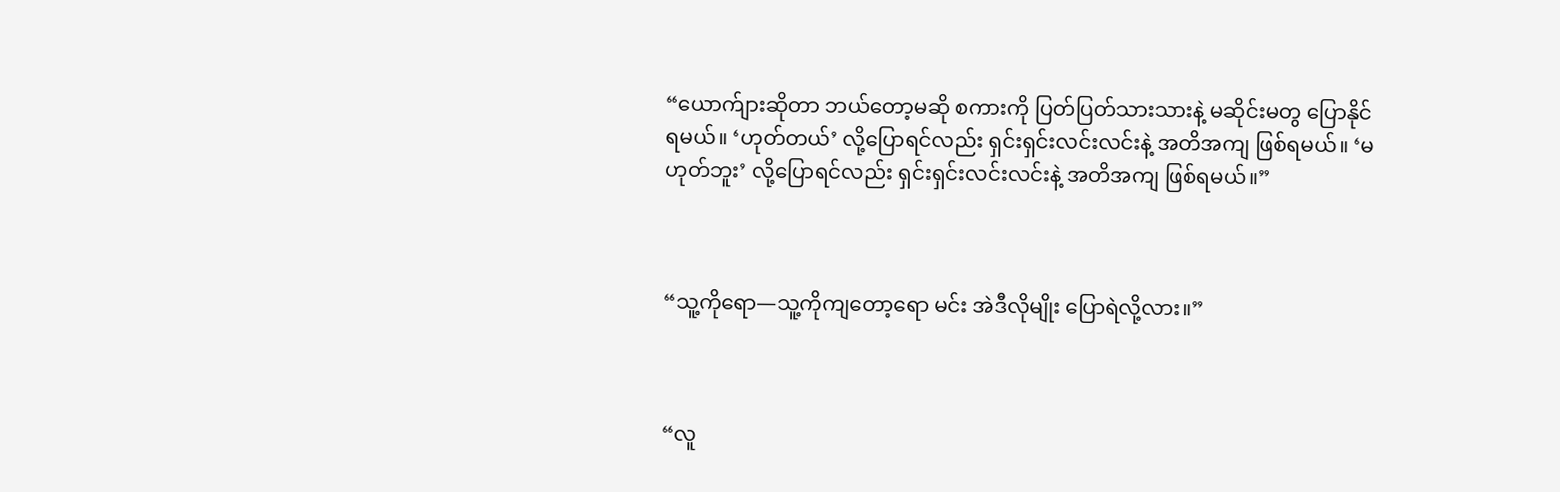“ယောက်ျားဆိုတာ ဘယ်တော့မဆို စကားကို ပြတ်ပြတ်သားသားနဲ့ မဆိုင်းမတွ ပြောနိုင်ရမယ်။ ‘ဟုတ်တယ်’ လို့ပြောရင်လည်း ရှင်းရှင်းလင်းလင်းနဲ့ အတိအကျ ဖြစ်ရမယ်။ ‘မဟုတ်ဘူး’ လို့ပြောရင်လည်း ရှင်းရှင်းလင်းလင်းနဲ့ အတိအကျ ဖြစ်ရမယ်။”



“သူ့ကိုရော—သူ့ကိုကျတော့ရော မင်း အဲဒီလိုမျိုး ပြောရဲလို့လား။”



“လူ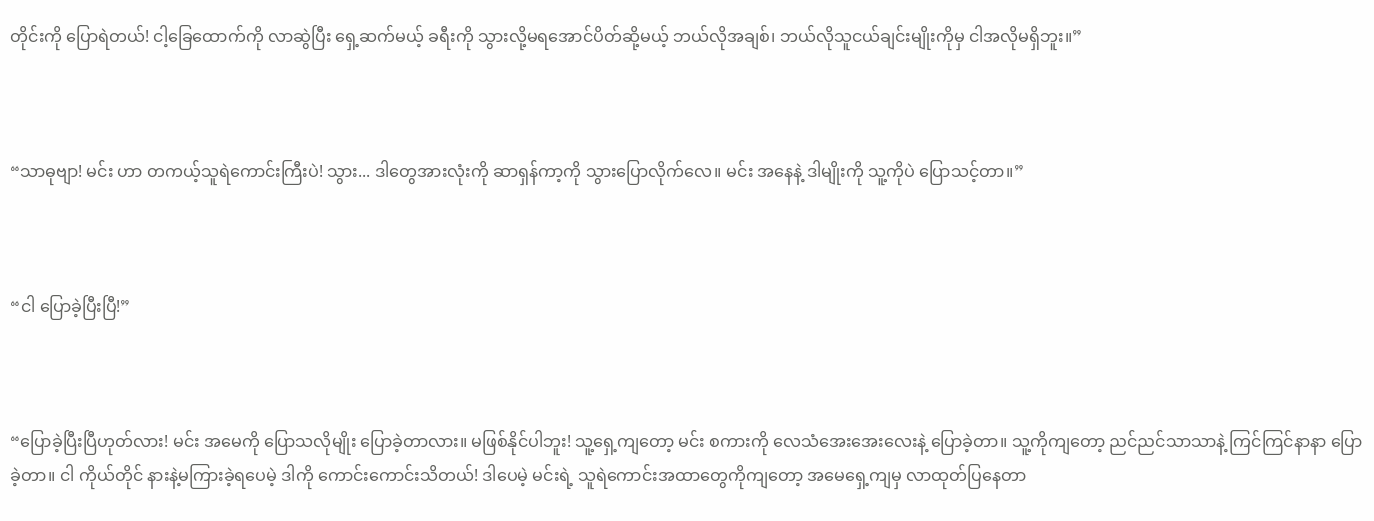တိုင်းကို ပြောရဲတယ်! ငါ့ခြေထောက်ကို လာဆွဲပြီး ရှေ့ဆက်မယ့် ခရီးကို သွားလို့မရအောင်ပိတ်ဆို့မယ့် ဘယ်လိုအချစ်၊ ဘယ်လိုသူငယ်ချင်းမျိုးကိုမှ ငါအလိုမရှိဘူး။”



“သာဓုဗျာ! မင်း ဟာ တကယ့်သူရဲကောင်းကြီးပဲ! သွား... ဒါတွေအားလုံးကို ဆာရှန်ကာ့ကို သွားပြောလိုက်လေ။ မင်း အနေနဲ့ ဒါမျိုးကို သူ့ကိုပဲ ပြောသင့်တာ။”



“ငါ ပြောခဲ့ပြီးပြီ!”



“ပြောခဲ့ပြီးပြီဟုတ်လား! မင်း အမေကို ပြောသလိုမျိုး ပြောခဲ့တာလား။ မဖြစ်နိုင်ပါဘူး! သူ့ရှေ့ကျတော့ မင်း စကားကို လေသံအေးအေးလေးနဲ့ ပြောခဲ့တာ။ သူ့ကိုကျတော့ ညင်ညင်သာသာနဲ့ ကြင်ကြင်နာနာ ပြောခဲ့တာ။ ငါ ကိုယ်တိုင် နားနဲ့မကြားခဲ့ရပေမဲ့ ဒါကို ကောင်းကောင်းသိတယ်! ဒါပေမဲ့ မင်းရဲ့ သူရဲကောင်းအထာတွေကိုကျတော့ အမေရှေ့ကျမှ လာထုတ်ပြနေတာ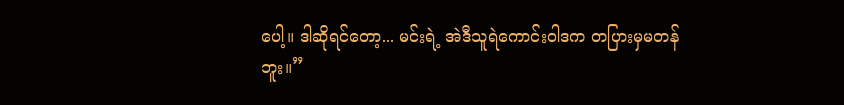ပေါ့။ ဒါဆိုရင်တော့... မင်းရဲ့ အဲဒီသူရဲကောင်းဝါဒက တပြားမှမတန်ဘူး။”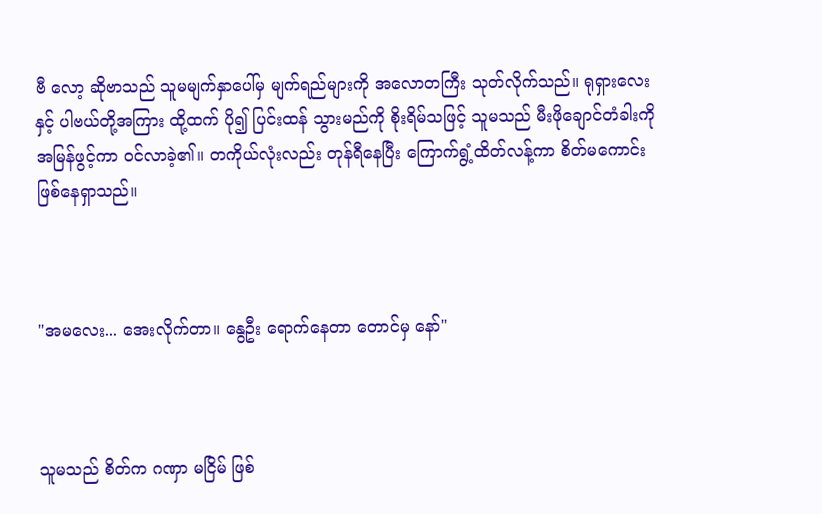ဗီ လော့ ဆိုဗာသည် သူမမျက်နှာပေါ်မှ မျက်ရည်များကို အလောတကြီး သုတ်လိုက်သည်။ ရုရှားလေး နှင့် ပါဗယ်တို့အကြား ထို့ထက် ပို၍ ပြင်းထန် သွားမည်ကို စိုးရိမ်သဖြင့် သူမသည် မီးဖိုချောင်တံခါးကို အမြန်ဖွင့်ကာ ဝင်လာခဲ့၏။ တကိုယ်လုံးလည်း တုန်ရီနေပြီး ကြောက်ရွံ့ထိတ်လန့်ကာ စိတ်မကောင်းဖြစ်နေရှာသည်။



"အမလေး... အေးလိုက်တာ။ နွေဦး ရောက်နေတာ တောင်မှ နော်"



သူမသည် စိတ်က ဂဏှာ မငြိမ် ဖြစ်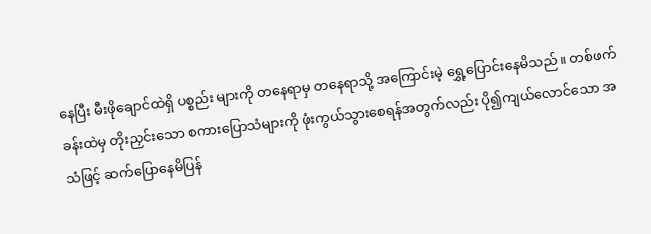နေပြီး မီးဖိုချောင်ထဲရှိ ပစ္စည်း များကို တနေရာမှ တနေရာသို့ အကြောင်းမဲ့ ရွှေ့ပြောင်းနေမိသည်။ တစ်ဖက်ခန်းထဲမှ တိုးညှင်းသော စကားပြောသံများကို ဖုံးကွယ်သွားစေရန်အတွက်လည်း ပို၍ကျယ်လောင်သော အသံဖြင့် ဆက်ပြောနေမိပြန်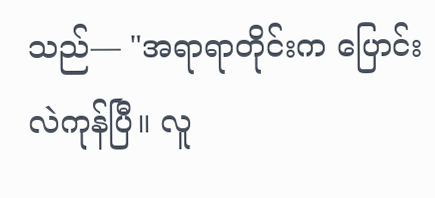သည်— "အရာရာတိုင်းက ပြောင်းလဲကုန်ပြီ။ လူ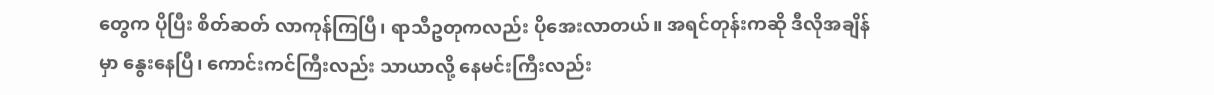တွေက ပိုပြီး စိတ်ဆတ် လာကုန်ကြပြီ၊ ရာသီဥတုကလည်း ပိုအေးလာတယ်။ အရင်တုန်းကဆို ဒီလိုအချိန်မှာ နွေးနေပြီ၊ ကောင်းကင်ကြီးလည်း သာယာလို့ နေမင်းကြီးလည်း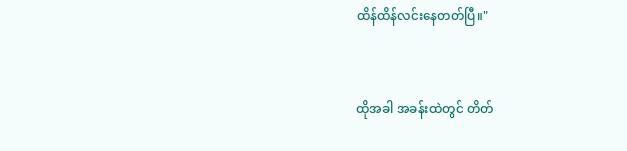ထိန်ထိန်လင်းနေတတ်ပြီ။"



ထိုအခါ အခန်းထဲတွင် တိတ်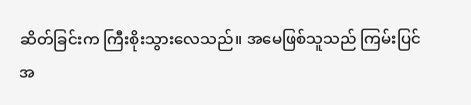ဆိတ်ခြင်းက ကြီးစိုးသွားလေသည်။ အမေဖြစ်သူသည် ကြမ်းပြင်အ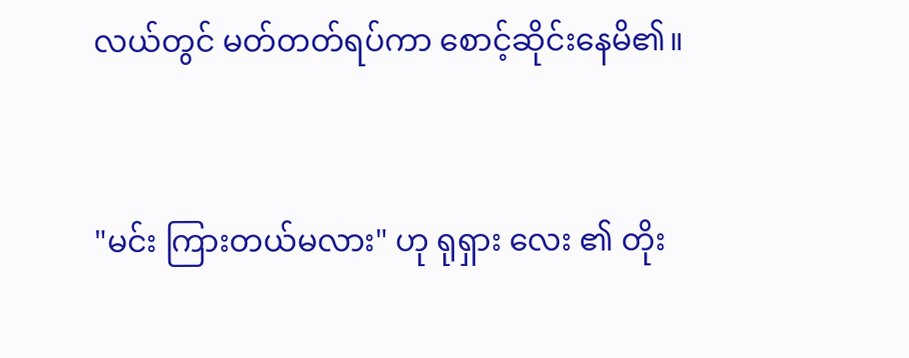လယ်တွင် မတ်တတ်ရပ်ကာ စောင့်ဆိုင်းနေမိ၏။



"မင်း ကြားတယ်မလား" ဟု ရုရှား‌ လေး ၏ တိုး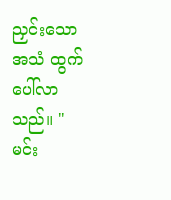ညှင်းသော အသံ ထွက်ပေါ်လာသည်။ "မင်း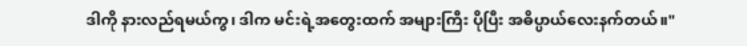ဒါကို နားလည်ရမယ်ကွ၊ ဒါက မင်းရဲ့အတွေးထက် အများကြီး ပိုပြီး အဓိပ္ပာယ်လေးနက်တယ်။"